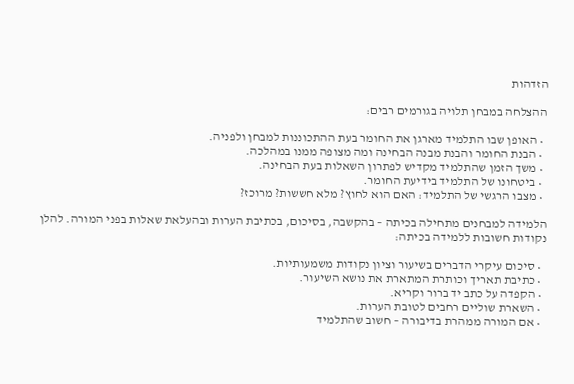הזדהות

ההצלחה במבחן תלויה בגורמים רבים:

  • האופן שבו התלמיד מארגן את החומר בעת ההתכוננות למבחן ולפניה.
  • הבנת החומר והבנת מבנה הבחינה ומה מצופה ממנו במהלכה.
  • משך הזמן שהתלמיד מקדיש לפתרון השאלות בעת הבחינה.
  • ביטחונו של התלמיד בידיעת החומר.
  • מצבו הרגשי של התלמיד: האם הוא לחוץ? מלא חששות? מרוכז?

הלמידה למבחנים מתחילה בכיתה – בהקשבה, בסיכום, בכתיבת הערות ובהעלאת שאלות בפני המורה. להלן נקודות חשובות ללמידה בכיתה:

  • סיכום עיקרי הדברים בשיעור וציון נקודות משמעותיות.
  • כתיבת תאריך וכותרת המתארת את נושא השיעור.
  • הקפדה על כתב יד ברור וקריא.
  • השארת שוליים רחבים לטובת הערות.
  • אם המורה ממהרת בדיבורה – חשוב שהתלמיד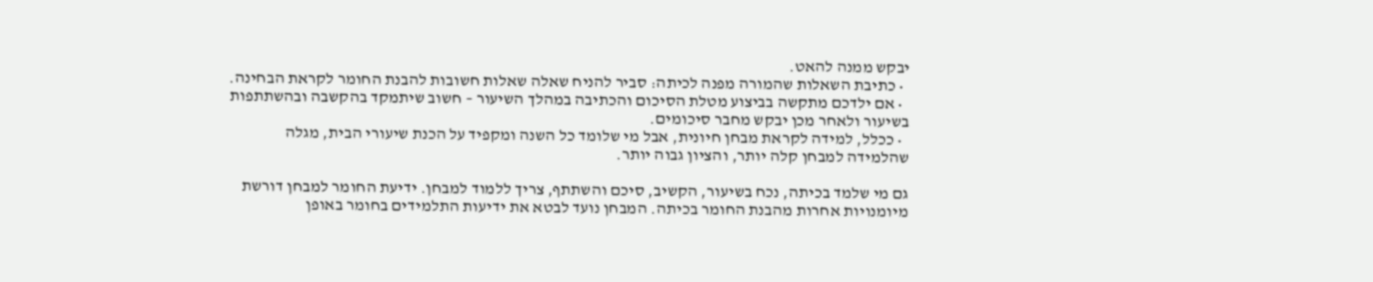יבקש ממנה להאט.
  • כתיבת השאלות שהמורה מפנה לכיתה: סביר להניח שאלה שאלות חשובות להבנת החומר לקראת הבחינה.
  • אם ילדכם מתקשה בביצוע מטלת הסיכום והכתיבה במהלך השיעור – חשוב שיתמקד בהקשבה ובהשתתפות בשיעור ולאחר מכן יבקש מחבר סיכומים.
  • ככלל, למידה לקראת מבחן חיונית, אבל מי שלומד כל השנה ומקפיד על הכנת שיעורי הבית, מגלה שהלמידה למבחן קלה יותר, והציון גבוה יותר.

גם מי שלמד בכיתה, נכח בשיעור, הקשיב, סיכם והשתתף, צריך ללמוד למבחן. ידיעת החומר למבחן דורשת מיומנויות אחרות מהבנת החומר בכיתה. המבחן נועד לבטא את ידיעות התלמידים בחומר באופן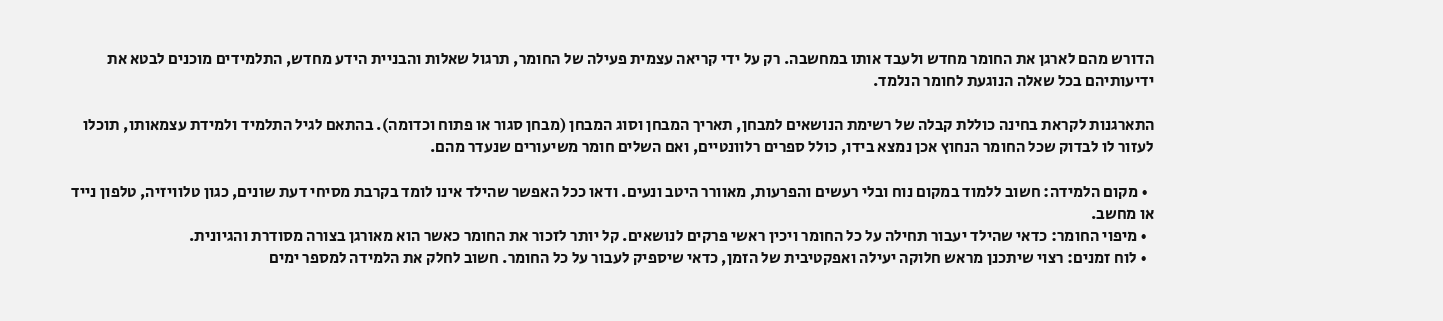הדורש מהם לארגן את החומר מחדש ולעבד אותו במחשבה. רק על ידי קריאה עצמית פעילה של החומר, תרגול שאלות והבניית הידע מחדש, התלמידים מוכנים לבטא את ידיעותיהם בכל שאלה הנוגעת לחומר הנלמד.

התארגנות לקראת בחינה כוללת קבלה של רשימת הנושאים למבחן, תאריך המבחן וסוג המבחן (מבחן סגור או פתוח וכדומה). בהתאם לגיל התלמיד ולמידת עצמאותו, תוכלו לעזור לו לבדוק שכל החומר הנחוץ אכן נמצא בידו, כולל ספרים רלוונטיים, ואם השלים חומר משיעורים שנעדר מהם.

  • מקום הלמידה: חשוב ללמוד במקום נוח ובלי רעשים והפרעות, מאוורר היטב ונעים. ודאו ככל האפשר שהילד אינו לומד בקרבת מסיחי דעת שונים, כגון טלוויזיה, טלפון נייד או מחשב.
  • מיפוי החומר: כדאי שהילד יעבור תחילה על כל החומר ויכין ראשי פרקים לנושאים. קל יותר לזכור את החומר כאשר הוא מאורגן בצורה מסודרת והגיונית.
  • לוח זמנים: רצוי שיתכנן מראש חלוקה יעילה ואפקטיבית של הזמן, כדאי שיספיק לעבור על כל החומר. חשוב לחלק את הלמידה למספר ימים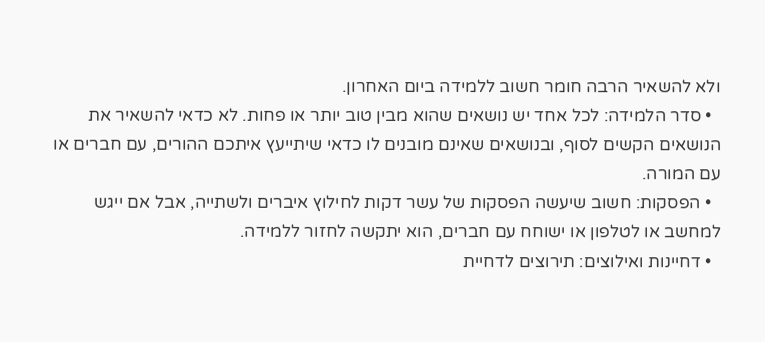ולא להשאיר הרבה חומר חשוב ללמידה ביום האחרון.
  • סדר הלמידה: לכל אחד יש נושאים שהוא מבין טוב יותר או פחות. לא כדאי להשאיר את הנושאים הקשים לסוף, ובנושאים שאינם מובנים לו כדאי שיתייעץ איתכם ההורים, עם חברים או עם המורה.
  • הפסקות: חשוב שיעשה הפסקות של עשר דקות לחילוץ איברים ולשתייה, אבל אם ייגש למחשב או לטלפון או ישוחח עם חברים, הוא יתקשה לחזור ללמידה.
  • דחיינות ואילוצים: תירוצים לדחיית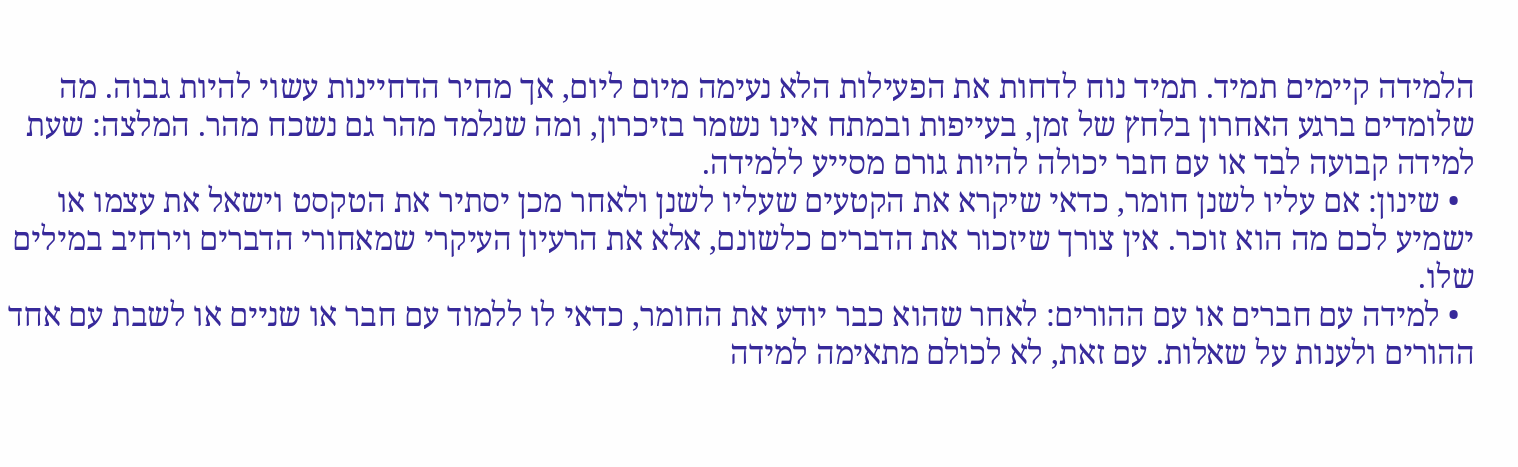הלמידה קיימים תמיד. תמיד נוח לדחות את הפעילות הלא נעימה מיום ליום, אך מחיר הדחיינות עשוי להיות גבוה. מה שלומדים ברגע האחרון בלחץ של זמן, בעייפות ובמתח אינו נשמר בזיכרון, ומה שנלמד מהר גם נשכח מהר. המלצה: שעת למידה קבועה לבד או עם חבר יכולה להיות גורם מסייע ללמידה.
  • שינון: אם עליו לשנן חומר, כדאי שיקרא את הקטעים שעליו לשנן ולאחר מכן יסתיר את הטקסט וישאל את עצמו או ישמיע לכם מה הוא זוכר. אין צורך שיזכור את הדברים כלשונם, אלא את הרעיון העיקרי שמאחורי הדברים וירחיב במילים שלו.
  • למידה עם חברים או עם ההורים: לאחר שהוא כבר יודע את החומר, כדאי לו ללמוד עם חבר או שניים או לשבת עם אחד ההורים ולענות על שאלות. עם זאת, לא לכולם מתאימה למידה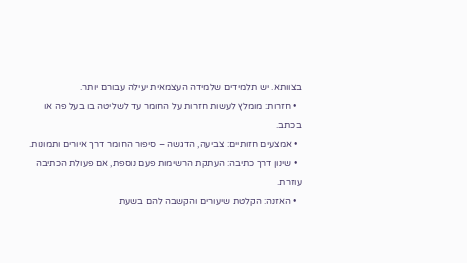בצוותא. יש תלמידים שלמידה העצמאית יעילה עבורם יותר.
  • חזרות: מומלץ לעשות חזרות על החומר עד לשליטה בו בעל פה או בכתב.
  • אמצעים חזותיים: צביעה, הדגשה – סיפור החומר דרך איורים ותמונות.
  • שינון דרך כתיבה: העתקת הרשימות פעם נוספת, אם פעולת הכתיבה עוזרת.
  • האזנה: הקלטת שיעורים והקשבה להם בשעת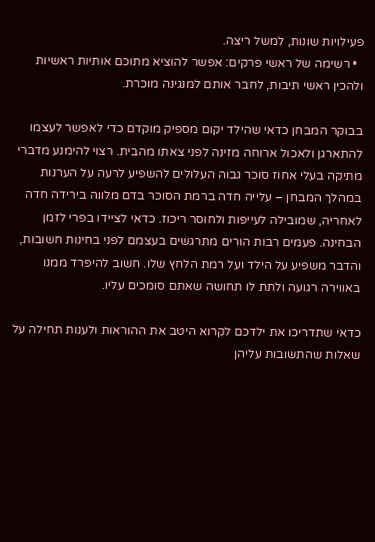פעילויות שונות, למשל ריצה.
  • רשימה של ראשי פרקים: אפשר להוציא מתוכם אותיות ראשיות ולהכין ראשי תיבות, לחבר אותם למנגינה מוכרת.

בבוקר המבחן כדאי שהילד יקום מספיק מוקדם כדי לאפשר לעצמו להתארגן ולאכול ארוחה מזינה לפני צאתו מהבית. רצוי להימנע מדברי מתיקה בעלי אחוז סוכר גבוה העלולים להשפיע לרעה על הערנות במהלך המבחן – עלייה חדה ברמת הסוכר בדם מלווה בירידה חדה לאחריה, שמובילה לעייפות ולחוסר ריכוז. כדאי לציידו בפרי לזמן הבחינה. פעמים רבות הורים מתרגשים בעצמם לפני בחינות חשובות, והדבר משפיע על הילד ועל רמת הלחץ שלו. חשוב להיפרד ממנו באווירה רגועה ולתת לו תחושה שאתם סומכים עליו.

כדאי שתדריכו את ילדכם לקרוא היטב את ההוראות ולענות תחילה על שאלות שהתשובות עליהן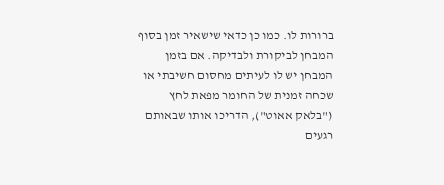ברורות לו. כמו כן כדאי שישאיר זמן בסוף המבחן לביקורת ולבדיקה. אם בזמן המבחן יש לו לעיתים מחסום חשיבתי או שכחה זמנית של החומר מפאת לחץ ("בלאק אאוט"), הדריכו אותו שבאותם רגעים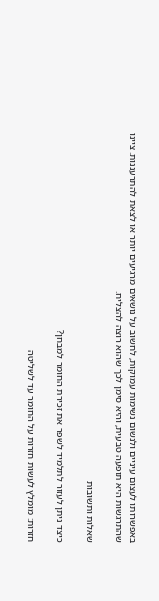באפשרותו לעצום עיניים ולנשום נשימות עמוקות, לחשוב על נושאים מרגיעים יותר או לצאת להתרעננות. ציינו שהתרגשות היא תופעה טבעית, והיא סימן לכך שהוא רוצה להצליח.

שאלות ותשובות

כיצד ניתן לעזור לתלמיד לשפר את זכירת החומר למבחן?

חזרות: מומלץ לעשות חזרות על החומר עד לשליטה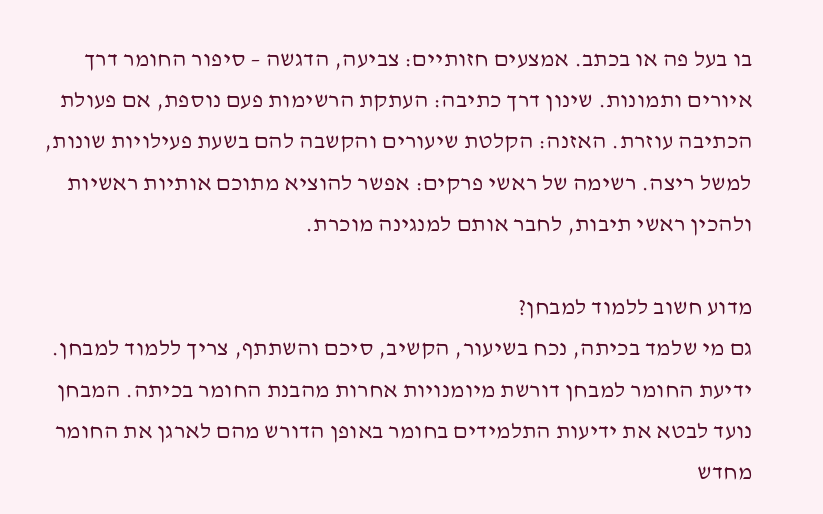בו בעל פה או בכתב. אמצעים חזותיים: צביעה, הדגשה – סיפור החומר דרך איורים ותמונות. שינון דרך כתיבה: העתקת הרשימות פעם נוספת, אם פעולת הכתיבה עוזרת. האזנה: הקלטת שיעורים והקשבה להם בשעת פעילויות שונות, למשל ריצה. רשימה של ראשי פרקים: אפשר להוציא מתוכם אותיות ראשיות ולהכין ראשי תיבות, לחבר אותם למנגינה מוכרת.

מדוע חשוב ללמוד למבחן?
גם מי שלמד בכיתה, נכח בשיעור, הקשיב, סיכם והשתתף, צריך ללמוד למבחן. ידיעת החומר למבחן דורשת מיומנויות אחרות מהבנת החומר בכיתה. המבחן נועד לבטא את ידיעות התלמידים בחומר באופן הדורש מהם לארגן את החומר מחדש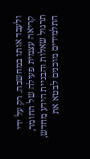ולעבד אותו במחשבה. רק על ידי קריאה עצמית פעילה של החומר, תרגול שאלות והבניית הידע מחדש, התלמידים מוכנים לבטא את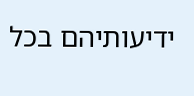ידיעותיהם בכל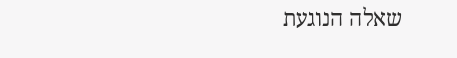שאלה הנוגעת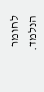לחומר הנלמד.